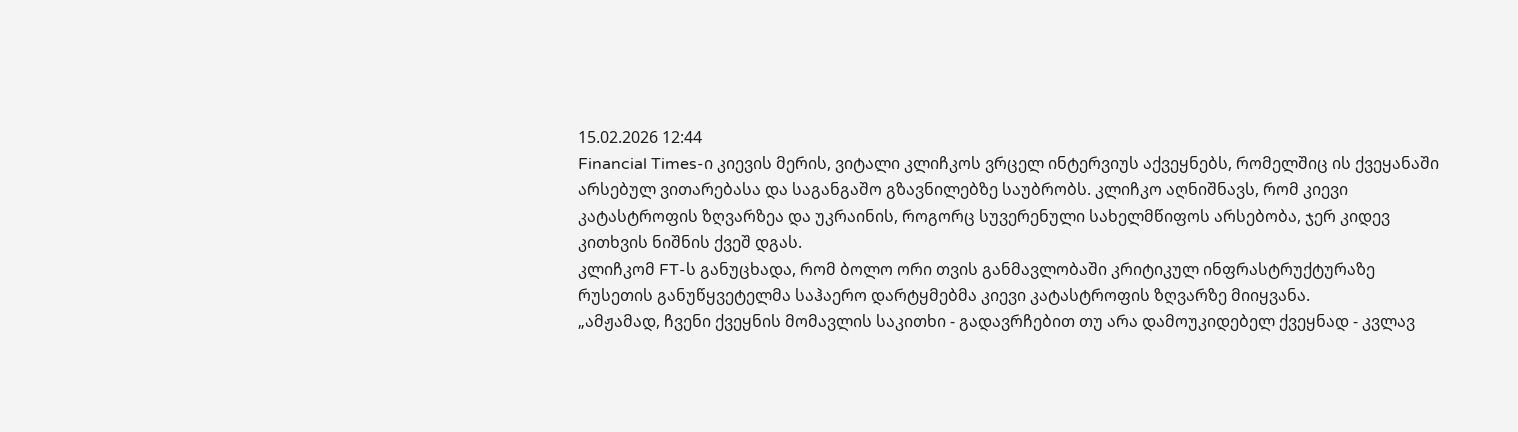15.02.2026 12:44
Financial Times-ი კიევის მერის, ვიტალი კლიჩკოს ვრცელ ინტერვიუს აქვეყნებს, რომელშიც ის ქვეყანაში არსებულ ვითარებასა და საგანგაშო გზავნილებზე საუბრობს. კლიჩკო აღნიშნავს, რომ კიევი კატასტროფის ზღვარზეა და უკრაინის, როგორც სუვერენული სახელმწიფოს არსებობა, ჯერ კიდევ კითხვის ნიშნის ქვეშ დგას.
კლიჩკომ FT-ს განუცხადა, რომ ბოლო ორი თვის განმავლობაში კრიტიკულ ინფრასტრუქტურაზე რუსეთის განუწყვეტელმა საჰაერო დარტყმებმა კიევი კატასტროფის ზღვარზე მიიყვანა.
„ამჟამად, ჩვენი ქვეყნის მომავლის საკითხი - გადავრჩებით თუ არა დამოუკიდებელ ქვეყნად - კვლავ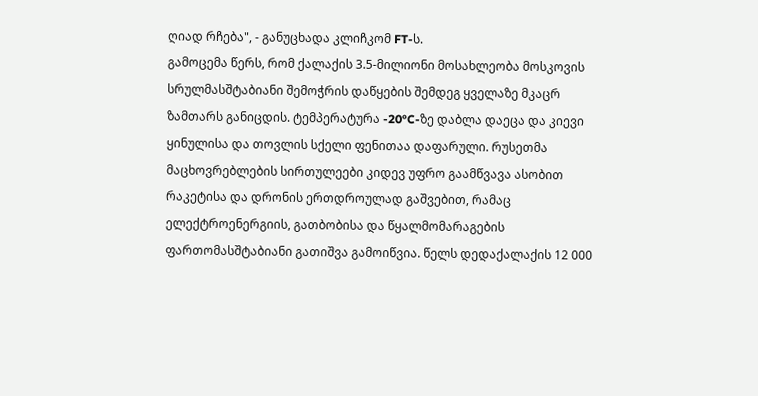ღიად რჩება", - განუცხადა კლიჩკომ FT-ს.
გამოცემა წერს, რომ ქალაქის 3.5-მილიონი მოსახლეობა მოსკოვის სრულმასშტაბიანი შემოჭრის დაწყების შემდეგ ყველაზე მკაცრ ზამთარს განიცდის. ტემპერატურა -20°C-ზე დაბლა დაეცა და კიევი ყინულისა და თოვლის სქელი ფენითაა დაფარული. რუსეთმა მაცხოვრებლების სირთულეები კიდევ უფრო გაამწვავა ასობით რაკეტისა და დრონის ერთდროულად გაშვებით, რამაც ელექტროენერგიის, გათბობისა და წყალმომარაგების ფართომასშტაბიანი გათიშვა გამოიწვია. წელს დედაქალაქის 12 000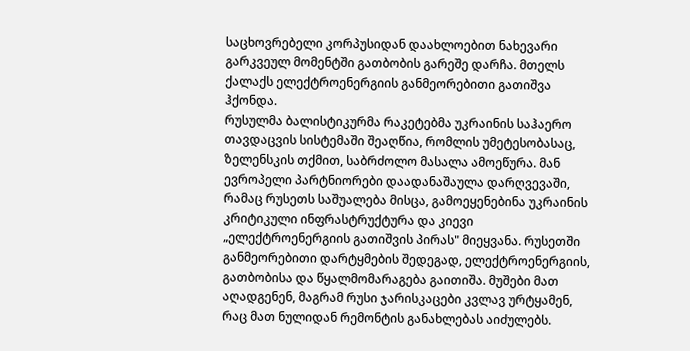საცხოვრებელი კორპუსიდან დაახლოებით ნახევარი გარკვეულ მომენტში გათბობის გარეშე დარჩა. მთელს ქალაქს ელექტროენერგიის განმეორებითი გათიშვა ჰქონდა.
რუსულმა ბალისტიკურმა რაკეტებმა უკრაინის საჰაერო თავდაცვის სისტემაში შეაღწია, რომლის უმეტესობასაც, ზელენსკის თქმით, საბრძოლო მასალა ამოეწურა. მან ევროპელი პარტნიორები დაადანაშაულა დარღვევაში, რამაც რუსეთს საშუალება მისცა, გამოეყენებინა უკრაინის კრიტიკული ინფრასტრუქტურა და კიევი „ელექტროენერგიის გათიშვის პირას" მიეყვანა. რუსეთში განმეორებითი დარტყმების შედეგად, ელექტროენერგიის, გათბობისა და წყალმომარაგება გაითიშა. მუშები მათ აღადგენენ, მაგრამ რუსი ჯარისკაცები კვლავ ურტყამენ, რაც მათ ნულიდან რემონტის განახლებას აიძულებს.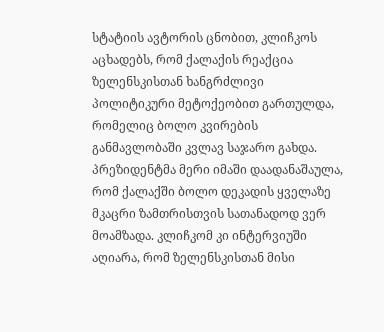სტატიის ავტორის ცნობით, კლიჩკოს აცხადებს, რომ ქალაქის რეაქცია ზელენსკისთან ხანგრძლივი პოლიტიკური მეტოქეობით გართულდა, რომელიც ბოლო კვირების განმავლობაში კვლავ საჯარო გახდა.
პრეზიდენტმა მერი იმაში დაადანაშაულა, რომ ქალაქში ბოლო დეკადის ყველაზე მკაცრი ზამთრისთვის სათანადოდ ვერ მოამზადა. კლიჩკომ კი ინტერვიუში აღიარა, რომ ზელენსკისთან მისი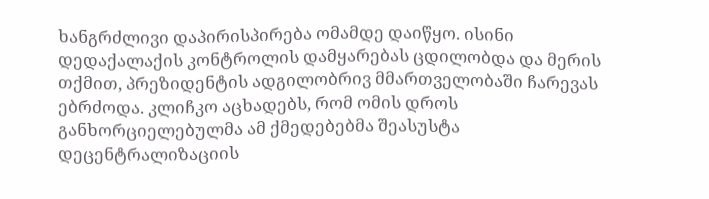ხანგრძლივი დაპირისპირება ომამდე დაიწყო. ისინი დედაქალაქის კონტროლის დამყარებას ცდილობდა და მერის თქმით, პრეზიდენტის ადგილობრივ მმართველობაში ჩარევას ებრძოდა. კლიჩკო აცხადებს, რომ ომის დროს განხორციელებულმა ამ ქმედებებმა შეასუსტა დეცენტრალიზაციის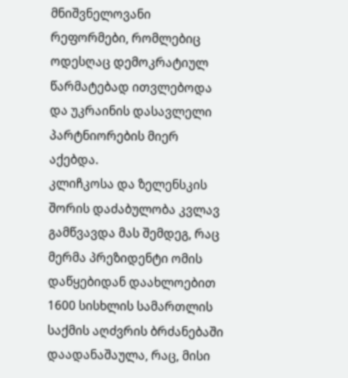მნიშვნელოვანი რეფორმები, რომლებიც ოდესღაც დემოკრატიულ წარმატებად ითვლებოდა და უკრაინის დასავლელი პარტნიორების მიერ აქებდა.
კლიჩკოსა და ზელენსკის შორის დაძაბულობა კვლავ გამწვავდა მას შემდეგ, რაც მერმა პრეზიდენტი ომის დაწყებიდან დაახლოებით 1600 სისხლის სამართლის საქმის აღძვრის ბრძანებაში დაადანაშაულა, რაც, მისი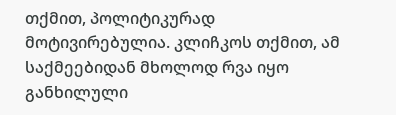თქმით, პოლიტიკურად მოტივირებულია. კლიჩკოს თქმით, ამ საქმეებიდან მხოლოდ რვა იყო განხილული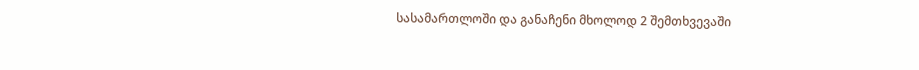სასამართლოში და განაჩენი მხოლოდ 2 შემთხვევაში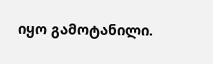იყო გამოტანილი.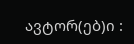ავტორ(ებ)ი :